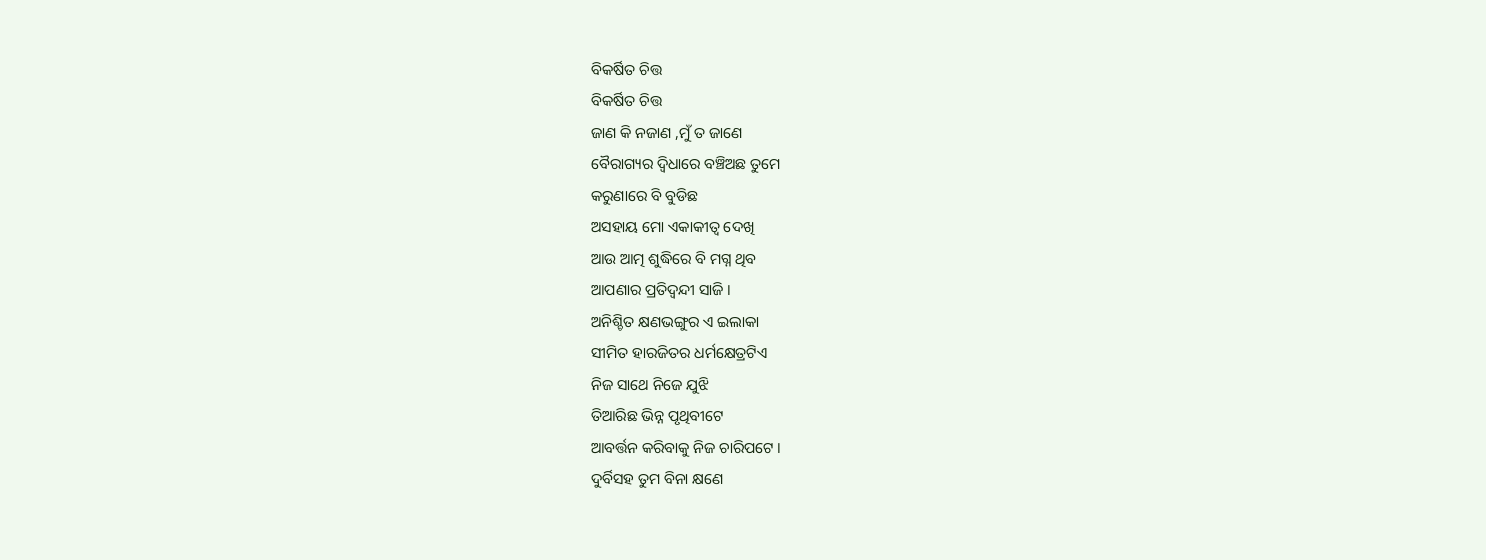ବିକର୍ଷିତ ଚିତ୍ତ
ବିକର୍ଷିତ ଚିତ୍ତ
ଜାଣ କି ନଜାଣ ,ମୁଁ ତ ଜାଣେ
ବୈରାଗ୍ୟର ଦ୍ବିଧାରେ ବଞ୍ଚିଅଛ ତୁମେ
କରୁଣାରେ ବି ବୁଡିଛ
ଅସହାୟ ମୋ ଏକାକୀତ୍ବ ଦେଖି
ଆଉ ଆତ୍ମ ଶୁଦ୍ଧିରେ ବି ମଗ୍ନ ଥିବ
ଆପଣାର ପ୍ରତିଦ୍ଵନ୍ଦୀ ସାଜି ।
ଅନିଶ୍ଚିତ କ୍ଷଣଭଙ୍ଗୁର ଏ ଇଲାକା
ସୀମିତ ହାରଜିତର ଧର୍ମକ୍ଷେତ୍ରଟିଏ
ନିଜ ସାଥେ ନିଜେ ଯୁଝି
ତିଆରିଛ ଭିନ୍ନ ପୃଥିବୀଟେ
ଆବର୍ତ୍ତନ କରିବାକୁ ନିଜ ଚାରିପଟେ ।
ଦୁର୍ବିସହ ତୁମ ବିନା କ୍ଷଣେ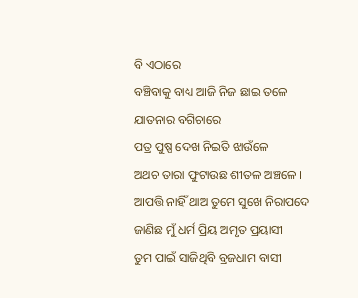ବି ଏଠାରେ
ବଞ୍ଚିବାକୁ ବାଧ୍ୟ ଆଜି ନିଜ ଛାଇ ତଳେ
ଯାତନାର ବଗିଚାରେ
ପତ୍ର ପୁଷ୍ପ ଦେଖ ନିଇତି ଝାଉଁଳେ
ଅଥଚ ତାରା ଫୁଟାଉଛ ଶୀତଳ ଅଞ୍ଚଳେ ।
ଆପତ୍ତି ନାହିଁ ଥାଅ ତୁମେ ସୁଖେ ନିରାପଦେ
ଜାଣିଛ ମୁଁ ଧର୍ମ ପ୍ରିୟ ଅମୃତ ପ୍ରୟାସୀ
ତୁମ ପାଇଁ ସାଜିଥିବି ବ୍ରଜଧାମ ବାସୀ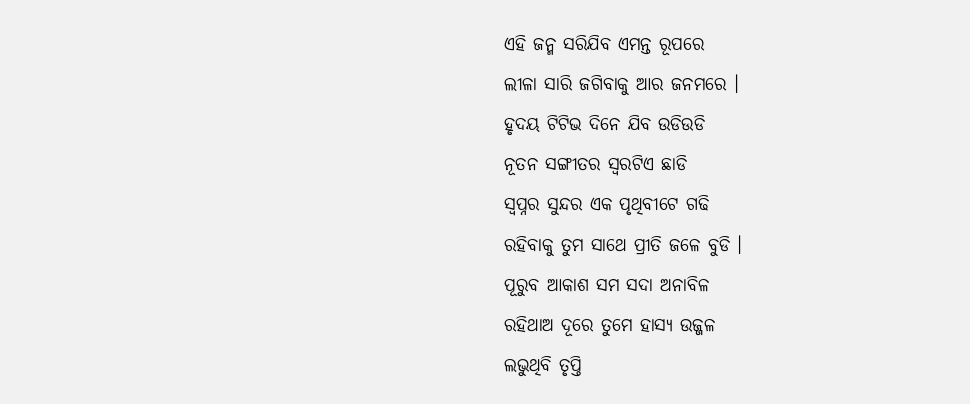ଏହି ଜନ୍ମ ସରିଯିବ ଏମନ୍ତ ରୂପରେ
ଲୀଳା ସାରି ଜଗିବାକୁ ଆର ଜନମରେ ।
ହୃଦୟ ଟିଟିଭ ଦିନେ ଯିବ ଉଡିଉଡି
ନୂତନ ସଙ୍ଗୀତର ସ୍ବରଟିଏ ଛାଡି
ସ୍ଵପ୍ନର ସୁନ୍ଦର ଏକ ପୃଥିବୀଟେ ଗଢି
ରହିବାକୁ ତୁମ ସାଥେ ପ୍ରୀତି ଜଳେ ବୁଡି ।
ପୂରୁବ ଆକାଶ ସମ ସଦା ଅନାବିଳ
ରହିଥାଅ ଦୂରେ ତୁମେ ହାସ୍ୟ ଉଜ୍ଜଳ
ଲଭୁଥିବି ତୃପ୍ତି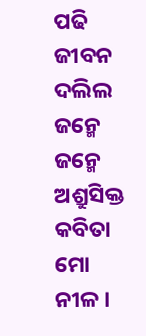ପଢି ଜୀବନ ଦଲିଲ
ଜନ୍ମେ ଜନ୍ମେ ଅଶ୍ରୁସିକ୍ତ କବିତା ମୋ ନୀଳ ।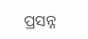ପ୍ରସନ୍ନ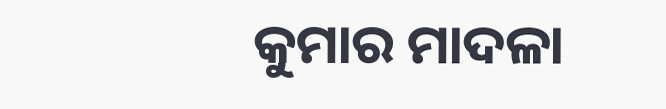କୁମାର ମାଦଳା